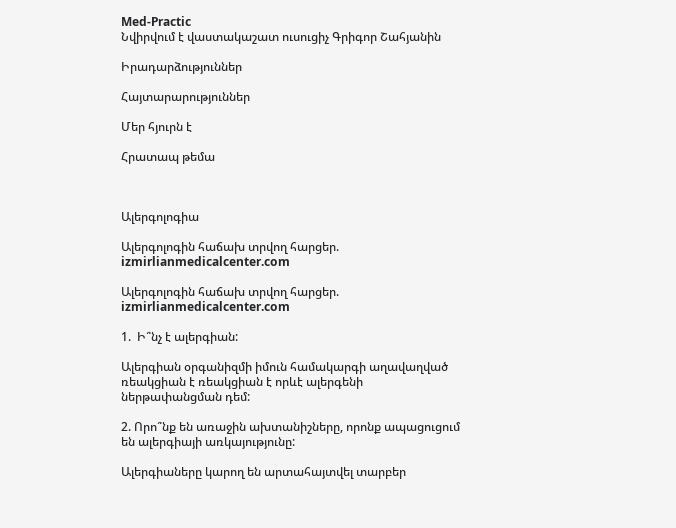Med-Practic
Նվիրվում է վաստակաշատ ուսուցիչ Գրիգոր Շահյանին

Իրադարձություններ

Հայտարարություններ

Մեր հյուրն է

Հրատապ թեմա



Ալերգոլոգիա

Ալերգոլոգին հաճախ տրվող հարցեր. izmirlianmedicalcenter.com

Ալերգոլոգին հաճախ տրվող հարցեր. izmirlianmedicalcenter.com

1.  Ի՞նչ է ալերգիան:

Ալերգիան օրգանիզմի իմուն համակարգի աղավաղված ռեակցիան է ռեակցիան է որևէ ալերգենի ներթափանցման դեմ:

2. Որո՞նք են առաջին ախտանիշները, որոնք ապացուցում են ալերգիայի առկայությունը:

Ալերգիաները կարող են արտահայտվել տարբեր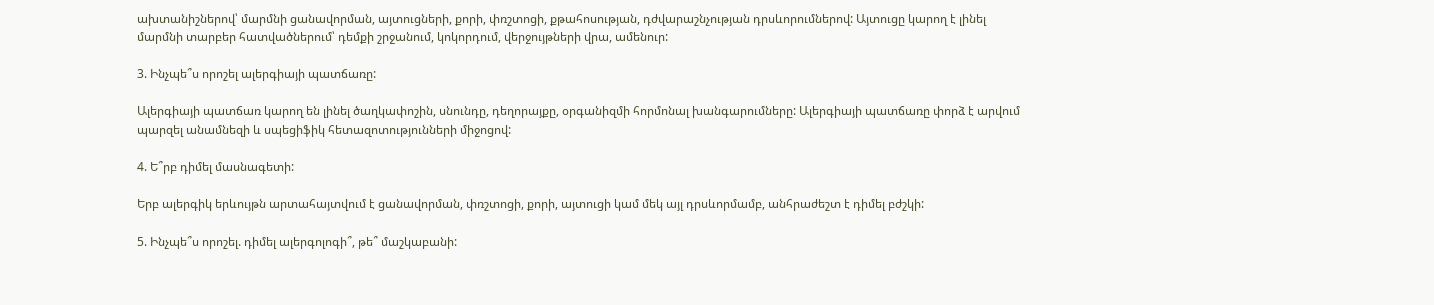ախտանիշներով՝ մարմնի ցանավորման, այտուցների, քորի, փռշտոցի, քթահոսության, դժվարաշնչության դրսևորումներով: Այտուցը կարող է լինել մարմնի տարբեր հատվածներում՝ դեմքի շրջանում, կոկորդում, վերջույթների վրա, ամենուր:

3. Ինչպե՞ս որոշել ալերգիայի պատճառը:

Ալերգիայի պատճառ կարող են լինել ծաղկափոշին, սնունդը, դեղորայքը, օրգանիզմի հորմոնալ խանգարումները: Ալերգիայի պատճառը փորձ է արվում պարզել անամնեզի և սպեցիֆիկ հետազոտությունների միջոցով:

4. Ե՞րբ դիմել մասնագետի:

Երբ ալերգիկ երևույթն արտահայտվում է ցանավորման, փռշտոցի, քորի, այտուցի կամ մեկ այլ դրսևորմամբ, անհրաժեշտ է դիմել բժշկի:

5. Ինչպե՞ս որոշել. դիմել ալերգոլոգի՞, թե՞ մաշկաբանի: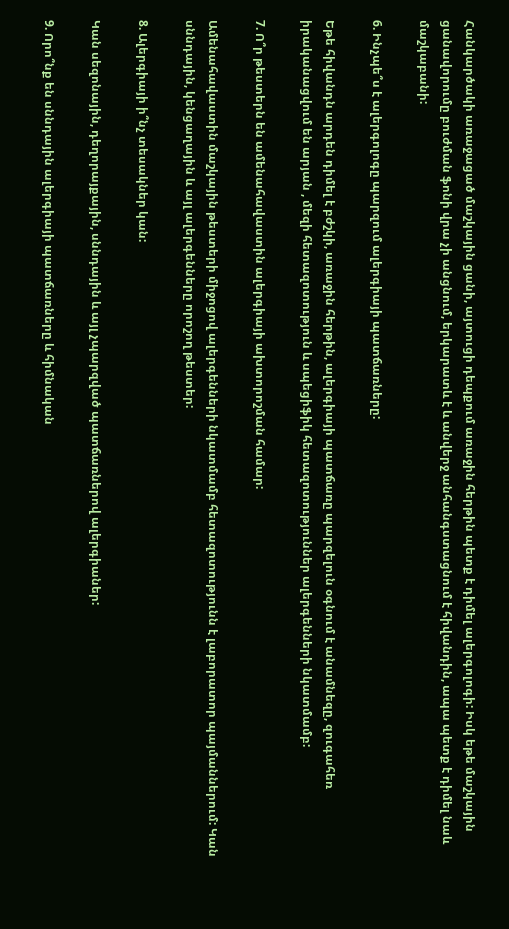Հանկարծակի առաջացած մաշկային ցանի, այտուցի դեպքում առաջին հերթին պետք է դիմել ալերգոլոգի: Իսկ եթե մաշկային ցանավորումը բուժման ֆոնի վրա չի անցնում, երկարատև է և անվերջ անհանգստացնում է հիվանդին, ապա պետք է դիմել նաև մաշկաբանի:

6. Ինչպե՞ս է ալերգոլոգը պարզում ալերգիայի պատճառները:

Եթե հիվանդն արդեն դիմել է բժշկի, առաջին հերթին, ալերգիայի պատճառը պարզելուն օգնում է անամնեզը, զուգահեռ իրականացվում են արյան , մեզի հետազոտություն և սպեցիֆիկ հետազոտություններ ալերգենների նկատմամբ:

7. Ո՞ր թեստերն են ամենահավաստին ալերգիայի ախտորոշման համար:

Ամենահավաստին մաշկային թեստերի միջոցով ալերգենների նկատմամբ հետազոտությունն է լաբորատոր պայմաններում: Կան սննդային, կենցաղային և այլ ալերգենները որոշող թեստեր:

8. Ալերգիայի ի՞նչ տեսակներ կան:

Կան սեզոնային, դեղորայքային, սննդային և այլ չպարզված պատճառներով ալերգիաներ:

9. Որո՞նք են սննդային ալերգիայի պատճառները և հիմնական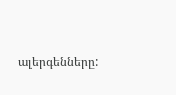ալերգենները: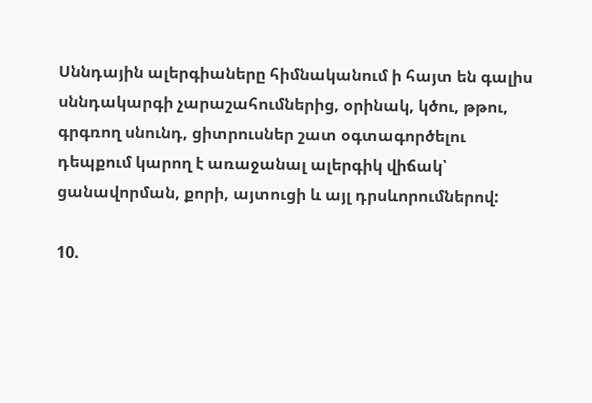Սննդային ալերգիաները հիմնականում ի հայտ են գալիս սննդակարգի չարաշահումներից, օրինակ, կծու, թթու, գրգռող սնունդ, ցիտրուսներ շատ օգտագործելու դեպքում կարող է առաջանալ ալերգիկ վիճակ՝ ցանավորման, քորի, այտուցի և այլ դրսևորումներով:

10.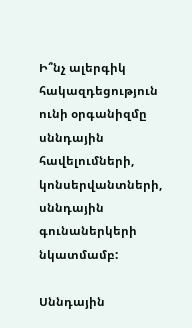Ի՞նչ ալերգիկ հակազդեցություն ունի օրգանիզմը սննդային հավելումների, կոնսերվանտների, սննդային գունաներկերի նկատմամբ:

Սննդային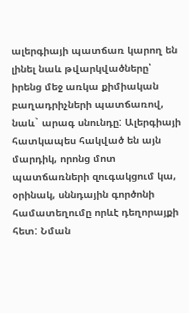ալերգիայի պատճառ կարող են լինել նաև թվարկվածները՝ իրենց մեջ առկա քիմիական բաղադրիչների պատճառով, նաև` արագ սնունդը: Ալերգիայի հատկապես հակված են այն մարդիկ, որոնց մոտ պատճառների զուգակցում կա, օրինակ, սննդային գործոնի համատեղումը որևէ դեղորայքի հետ: Նման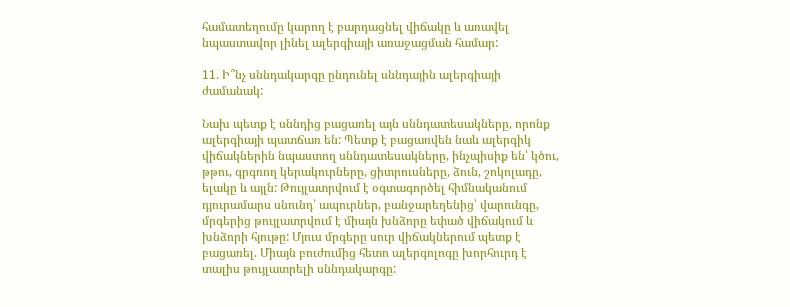համատեղումը կարող է բարդացնել վիճակը և առավել նպաստավոր լինել ալերգիայի առաջացման համար:

11. Ի՞նչ սննդակարգը ընդունել սննդային ալերգիայի ժամանակ:

Նախ պետք է սննդից բացառել այն սննդատեսակները, որոնք ալերգիայի պատճառ են: Պետք է բացառվեն նաև ալերգիկ վիճակներին նպաստող սննդատեսակները, ինչպիսիք են՝ կծու, թթու, գրգռող կերակուրները, ցիտրուսները, ձուն, շոկոլադը, ելակը և այլն: Թույլատրվում է օգտագործել հիմնականում դյուրամարս սնունդ՝ ապուրներ, բանջարեղենից՝ վարունգը, մրգերից թույլատրվում է միայն խնձորը եփած վիճակում և խնձորի հյութը: Մյուս մրգերը սուր վիճակներում պետք է բացառել. Միայն բուժումից հետո ալերգոլոգը խորհուրդ է տալիս թույլատրելի սննդակարգը: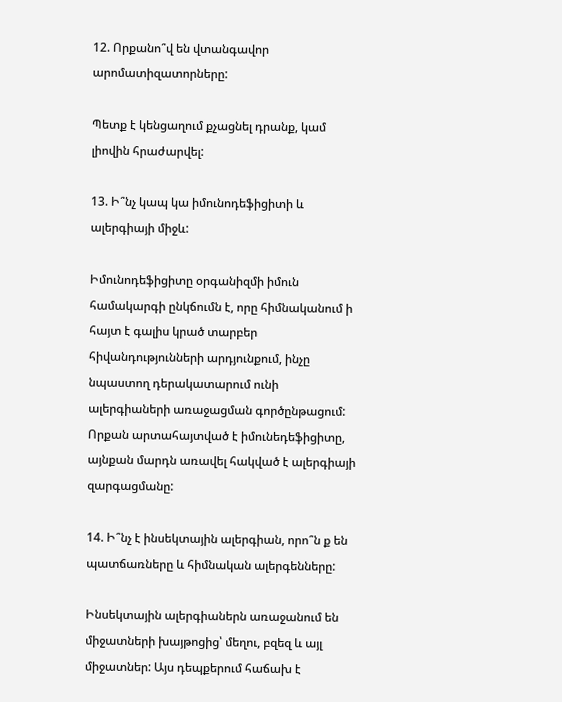12. Որքանո՞վ են վտանգավոր արոմատիզատորները:

Պետք է կենցաղում քչացնել դրանք, կամ լիովին հրաժարվել:

13. Ի՞նչ կապ կա իմունոդեֆիցիտի և ալերգիայի միջև:

Իմունոդեֆիցիտը օրգանիզմի իմուն համակարգի ընկճումն է, որը հիմնականում ի հայտ է գալիս կրած տարբեր հիվանդությունների արդյունքում, ինչը նպաստող դերակատարում ունի ալերգիաների առաջացման գործընթացում: Որքան արտահայտված է իմունեդեֆիցիտը, այնքան մարդն առավել հակված է ալերգիայի զարգացմանը:

14. Ի՞նչ է ինսեկտային ալերգիան, որո՞ն ք են պատճառները և հիմնական ալերգենները:

Ինսեկտային ալերգիաներն առաջանում են միջատների խայթոցից՝ մեղու, բզեզ և այլ միջատներ: Այս դեպքերում հաճախ է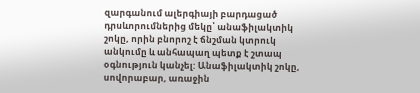զարգանում ալերգիայի բարդացած դրսևորումներից մեկը՝ անաֆիլակտիկ շոկը, որին բնորոշ է ճնշման կտրուկ անկումը և անհապաղ պետք է շտապ օգնություն կանչել: Անաֆիլակտիկ շոկը, սովորաբար, առաջին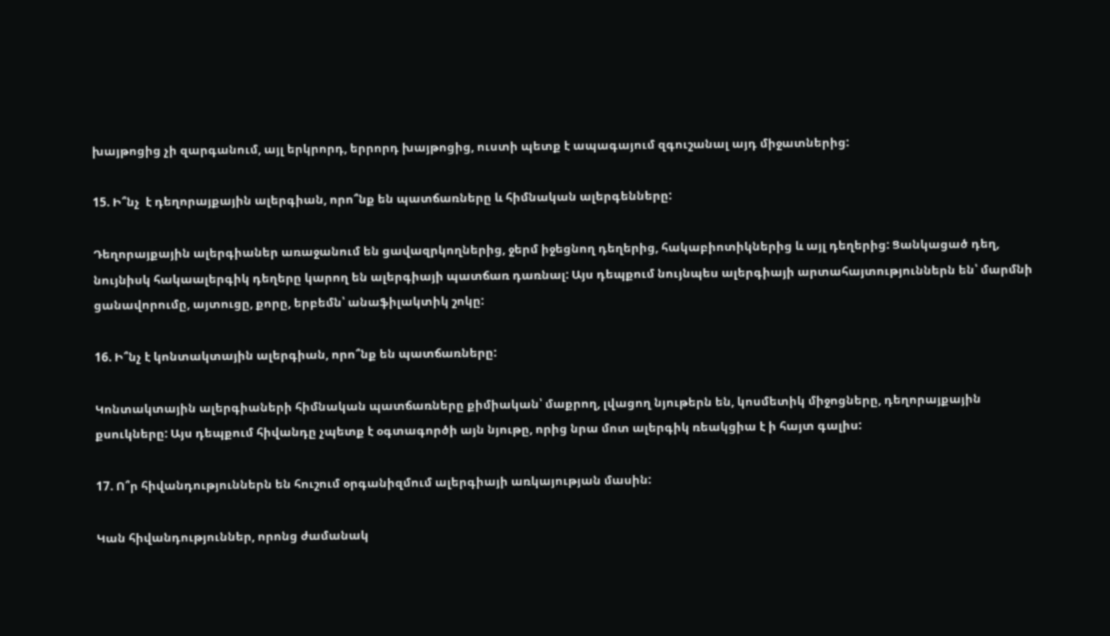խայթոցից չի զարգանում, այլ երկրորդ, երրորդ խայթոցից, ուստի պետք է ապագայում զգուշանալ այդ միջատներից:

15. Ի՞նչ  է դեղորայքային ալերգիան, որո՞նք են պատճառները և հիմնական ալերգենները:

Դեղորայքային ալերգիաներ առաջանում են ցավազրկողներից, ջերմ իջեցնող դեղերից, հակաբիոտիկներից և այլ դեղերից: Ցանկացած դեղ, նույնիսկ հակաալերգիկ դեղերը կարող են ալերգիայի պատճառ դառնալ: Այս դեպքում նույնպես ալերգիայի արտահայտություններն են՝ մարմնի ցանավորումը, այտուցը, քորը, երբեմն՝ անաֆիլակտիկ շոկը:

16. Ի՞նչ է կոնտակտային ալերգիան, որո՞նք են պատճառները:

Կոնտակտային ալերգիաների հիմնական պատճառները քիմիական՝ մաքրող, լվացող նյութերն են, կոսմետիկ միջոցները, դեղորայքային քսուկները: Այս դեպքում հիվանդը չպետք է օգտագործի այն նյութը, որից նրա մոտ ալերգիկ ռեակցիա է ի հայտ գալիս:

17. Ո՞ր հիվանդություններն են հուշում օրգանիզմում ալերգիայի առկայության մասին:

Կան հիվանդություններ, որոնց ժամանակ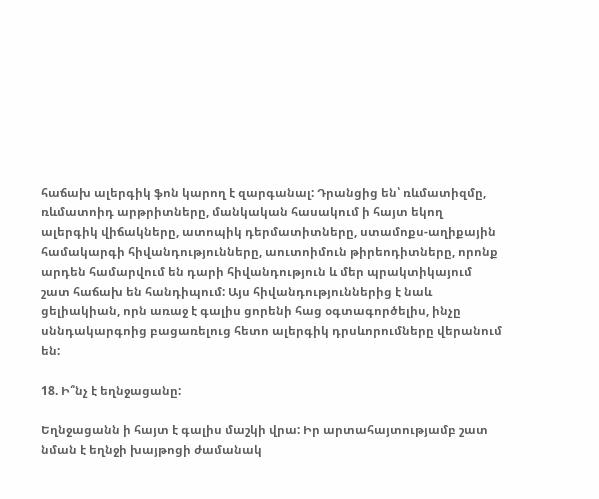հաճախ ալերգիկ ֆոն կարող է զարգանալ: Դրանցից են՝ ռևմատիզմը, ռևմատոիդ արթրիտները, մանկական հասակում ի հայտ եկող ալերգիկ վիճակները, ատոպիկ դերմատիտները, ստամոքս-աղիքային համակարգի հիվանդությունները, աուտոիմուն թիրեոդիտները, որոնք արդեն համարվում են դարի հիվանդություն և մեր պրակտիկայում շատ հաճախ են հանդիպում: Այս հիվանդություններից է նաև ցելիակիան, որն առաջ է գալիս ցորենի հաց օգտագործելիս, ինչը սննդակարգոից բացառելուց հետո ալերգիկ դրսևորումները վերանում են:

18. Ի՞նչ է եղնջացանը:

Եղնջացանն ի հայտ է գալիս մաշկի վրա: Իր արտահայտությամբ շատ նման է եղնջի խայթոցի ժամանակ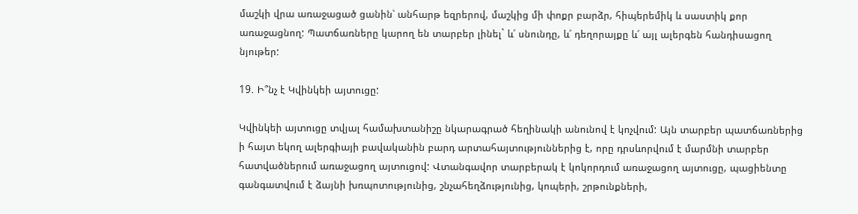մաշկի վրա առաջացած ցանին՝ անհարթ եզրերով, մաշկից մի փոքր բարձր, հիպերեմիկ և սաստիկ քոր առաջացնող: Պատճառները կարող են տարբեր լինել` և՛ սնունդը, և՛ դեղորայքը և՛ այլ ալերգեն հանդիսացող նյութեր:

19. Ի՞նչ է Կվինկեի այտուցը:

Կվինկեի այտուցը տվյալ համախտանիշը նկարագրած հեղինակի անունով է կոչվում: Այն տարբեր պատճառներից ի հայտ եկող ալերգիայի բավականին բարդ արտահայտություններից է, որը դրսևորվում է մարմնի տարբեր  հատվածներում առաջացող այտուցով: Վտանգավոր տարբերակ է կոկորդում առաջացող այտուցը, պացիենտը գանգատվում է ձայնի խռպոտությունից, շնչահեղձությունից, կոպերի, շրթունքների,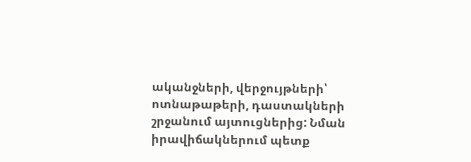ականջների, վերջույթների՝ ոտնաթաթերի, դաստակների շրջանում այտուցներից: Նման իրավիճակներում պետք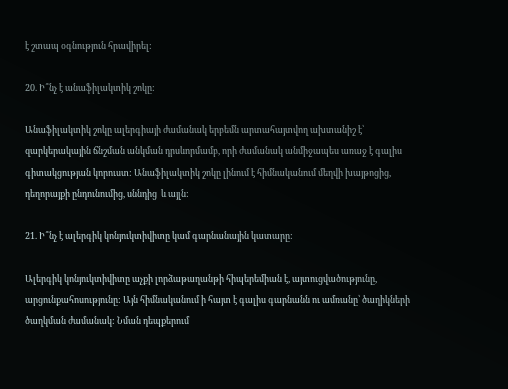է շտապ օգնություն հրավիրել:

20. Ի՞նչ է անաֆիլակտիկ շոկը:

Անաֆիլակտիկ շոկը ալերգիայի ժամանակ երբեմն արտահայտվող ախտանիշ է՝ զարկերակային ճնշման անկման դրսևորմամբ, որի ժամանակ անմիջապես առաջ է գալիս գիտակցության կորուստ: Անաֆիլակտիկ շոկը լինում է հիմնականում մեղվի խայթոցից, դեղորայքի ընդունումից, սննդից  և այլն:

21. Ի՞նչ է ալերգիկ կոնյուկտիվիտը կամ գարնանային կատարը:

Ալերգիկ կոնյուկտիվիտը աչքի լորձաթաղանթի հիպերեմիան է, այտուցվածությունը, արցունքահոսությունը: Այն հիմնականում ի հայտ է գալիս գարնանն ու ամռանը՝ ծաղիկների ծաղկման ժամանակ: Նման դեպքերում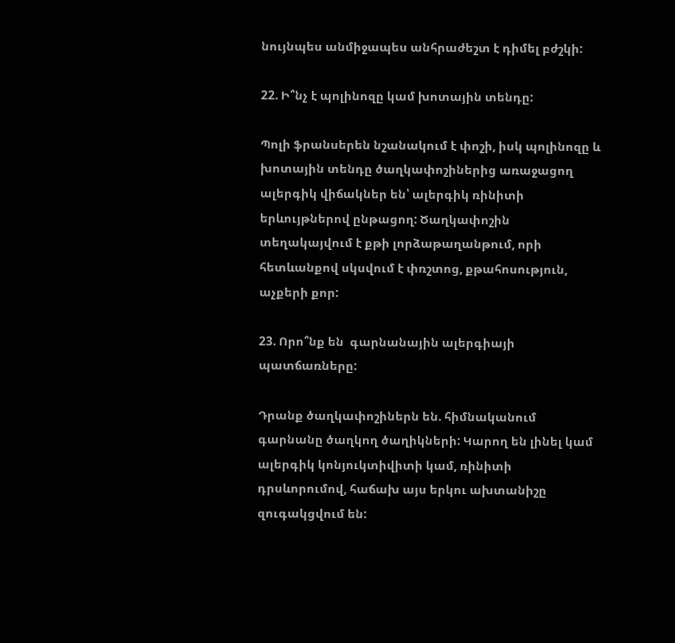նույնպես անմիջապես անհրաժեշտ է դիմել բժշկի:

22. Ի՞նչ է պոլինոզը կամ խոտային տենդը:

Պոլի ֆրանսերեն նշանակում է փոշի, իսկ պոլինոզը և խոտային տենդը ծաղկափոշիներից առաջացող ալերգիկ վիճակներ են՝ ալերգիկ ռինիտի երևույթներով ընթացող: Ծաղկափոշին տեղակայվում է քթի լորձաթաղանթում, որի հետևանքով սկսվում է փռշտոց, քթահոսություն, աչքերի քոր:

23. Որո՞նք են  գարնանային ալերգիայի պատճառները:

Դրանք ծաղկափոշիներն են. հիմնականում գարնանը ծաղկող ծաղիկների: Կարող են լինել կամ ալերգիկ կոնյուկտիվիտի կամ, ռինիտի դրսևորումով, հաճախ այս երկու ախտանիշը զուգակցվում են: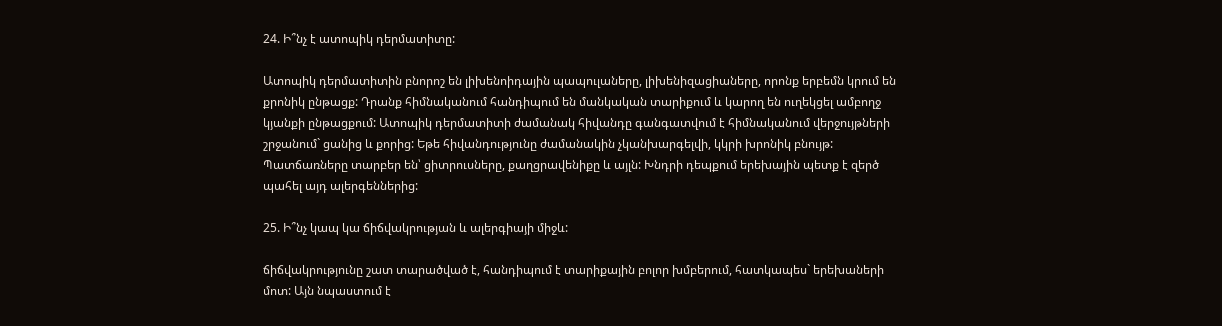24. Ի՞նչ է ատոպիկ դերմատիտը:

Ատոպիկ դերմատիտին բնորոշ են լիխենոիդային պապուլաները, լիխենիզացիաները, որոնք երբեմն կրում են քրոնիկ ընթացք: Դրանք հիմնականում հանդիպում են մանկական տարիքում և կարող են ուղեկցել ամբողջ կյանքի ընթացքում: Ատոպիկ դերմատիտի ժամանակ հիվանդը գանգատվում է հիմնականում վերջույթների շրջանում` ցանից և քորից: Եթե հիվանդությունը ժամանակին չկանխարգելվի, կկրի խրոնիկ բնույթ: Պատճառները տարբեր են՝ ցիտրուսները, քաղցրավենիքը և այլն: Խնդրի դեպքում երեխային պետք է զերծ պահել այդ ալերգեններից:

25. Ի՞նչ կապ կա ճիճվակրության և ալերգիայի միջև:

ճիճվակրությունը շատ տարածված է, հանդիպում է տարիքային բոլոր խմբերում, հատկապես` երեխաների մոտ: Այն նպաստում է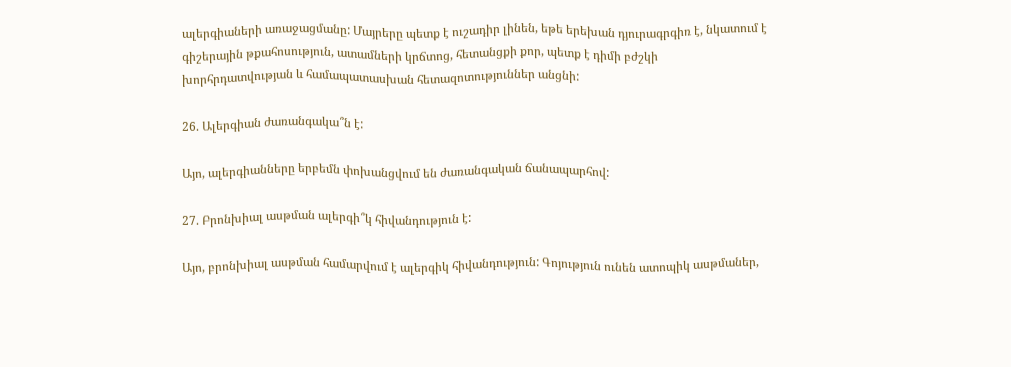ալերգիաների առաջացմանը: Մայրերը պետք է ուշադիր լինեն, եթե երեխան դյուրագրգիռ է, նկատում է գիշերային թքահոսություն, ատամների կրճտոց, հետանցքի քոր, պետք է դիմի բժշկի խորհրդատվության և համապատասխան հետազոտություններ անցնի:

26. Ալերգիան ժառանգակա՞ն է:

Այո, ալերգիանները երբեմն փոխանցվում են ժառանգական ճանապարհով:

27. Բրոնխիալ ասթման ալերգի՞կ հիվանդություն է:

Այո, բրոնխիալ ասթման համարվում է ալերգիկ հիվանդություն: Գոյություն ունեն ատոպիկ ասթմաներ,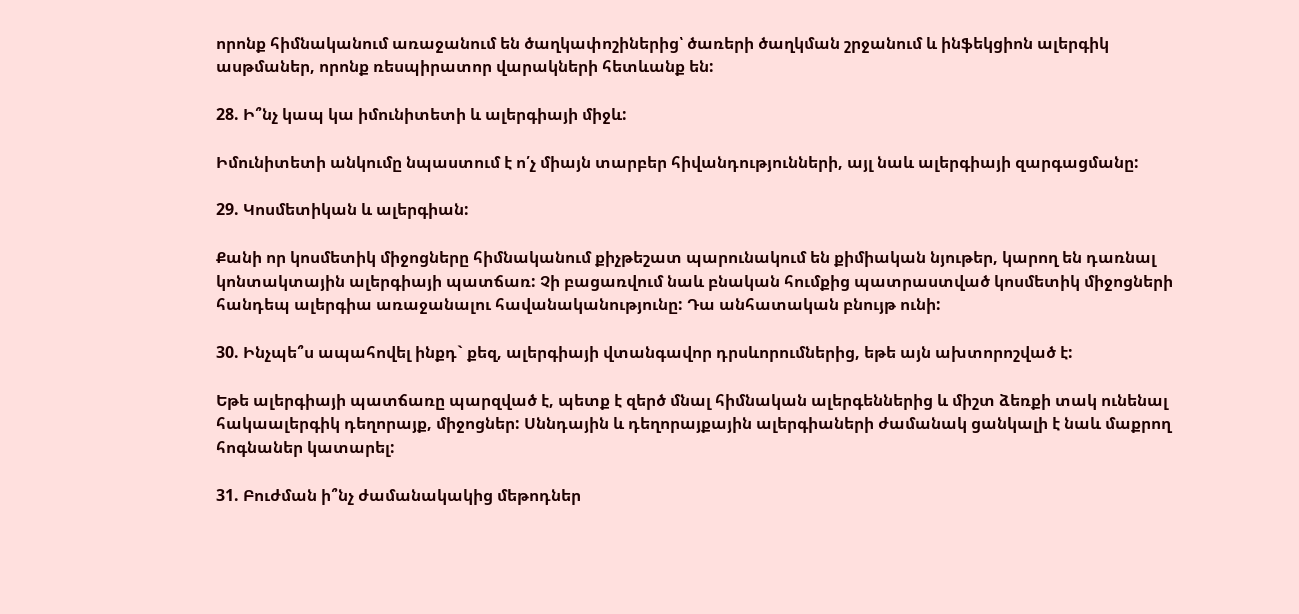որոնք հիմնականում առաջանում են ծաղկափոշիներից՝ ծառերի ծաղկման շրջանում և ինֆեկցիոն ալերգիկ ասթմաներ, որոնք ռեսպիրատոր վարակների հետևանք են:

28. Ի՞նչ կապ կա իմունիտետի և ալերգիայի միջև:

Իմունիտետի անկումը նպաստում է ո՛չ միայն տարբեր հիվանդությունների, այլ նաև ալերգիայի զարգացմանը:

29. Կոսմետիկան և ալերգիան:

Քանի որ կոսմետիկ միջոցները հիմնականում քիչթեշատ պարունակում են քիմիական նյութեր, կարող են դառնալ կոնտակտային ալերգիայի պատճառ: Չի բացառվում նաև բնական հումքից պատրաստված կոսմետիկ միջոցների հանդեպ ալերգիա առաջանալու հավանականությունը: Դա անհատական բնույթ ունի:

30. Ինչպե՞ս ապահովել ինքդ` քեզ, ալերգիայի վտանգավոր դրսևորումներից, եթե այն ախտորոշված է:

Եթե ալերգիայի պատճառը պարզված է, պետք է զերծ մնալ հիմնական ալերգեններից և միշտ ձեռքի տակ ունենալ հակաալերգիկ դեղորայք, միջոցներ: Սննդային և դեղորայքային ալերգիաների ժամանակ ցանկալի է նաև մաքրող հոգնաներ կատարել:

31. Բուժման ի՞նչ ժամանակակից մեթոդներ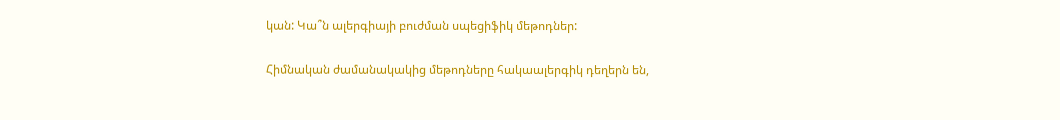կան: Կա՞ն ալերգիայի բուժման սպեցիֆիկ մեթոդներ:

Հիմնական ժամանակակից մեթոդները հակաալերգիկ դեղերն են,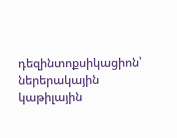դեզինտոքսիկացիոն՝ ներերակային կաթիլային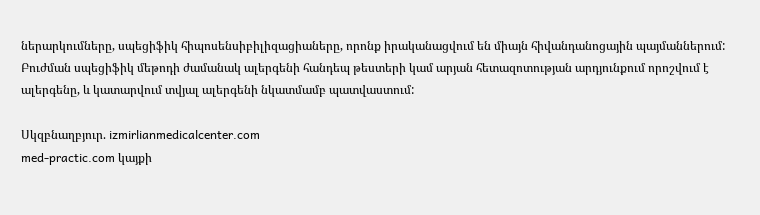ներարկումները, սպեցիֆիկ հիպոսենսիբիլիզացիաները, որոնք իրականացվում են միայն հիվանդանոցային պայմաններում: Բուժման սպեցիֆիկ մեթոդի ժամանակ ալերգենի հանդեպ թեստերի կամ արյան հետազոտության արդյունքում որոշվում է ալերգենը, և կատարվում տվյալ ալերգենի նկատմամբ պատվաստում:

Սկզբնաղբյուր. izmirlianmedicalcenter.com
med-practic.com կայքի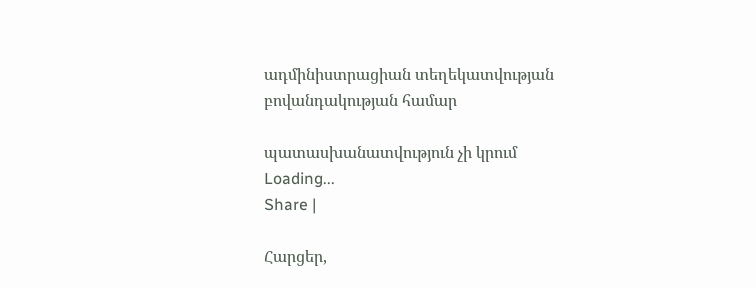ադմինիստրացիան տեղեկատվության բովանդակության համար

պատասխանատվություն չի կրում
Loading...
Share |

Հարցեր,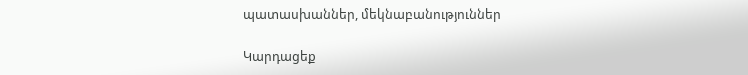պատասխաններ, մեկնաբանություններ

Կարդացեք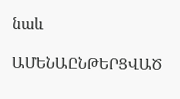նաև

ԱՄԵՆԱԸՆԹԵՐՑՎԱԾ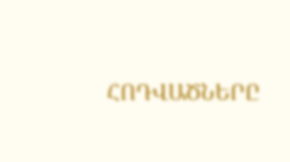ՀՈԴՎԱԾՆԵՐԸ